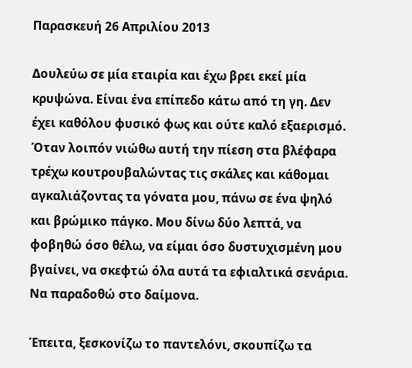Παρασκευή 26 Απριλίου 2013

Δουλεύω σε μία εταιρία και έχω βρει εκεί μία κρυψώνα. Είναι ένα επίπεδο κάτω από τη γη. Δεν έχει καθόλου φυσικό φως και ούτε καλό εξαερισμό. Όταν λοιπόν νιώθω αυτή την πίεση στα βλέφαρα τρέχω κουτρουβαλώντας τις σκάλες και κάθομαι αγκαλιάζοντας τα γόνατα μου, πάνω σε ένα ψηλό και βρώμικο πάγκο. Μου δίνω δύο λεπτά, να φοβηθώ όσο θέλω, να είμαι όσο δυστυχισμένη μου βγαίνει, να σκεφτώ όλα αυτά τα εφιαλτικά σενάρια. Να παραδοθώ στο δαίμονα.

Έπειτα, ξεσκονίζω το παντελόνι, σκουπίζω τα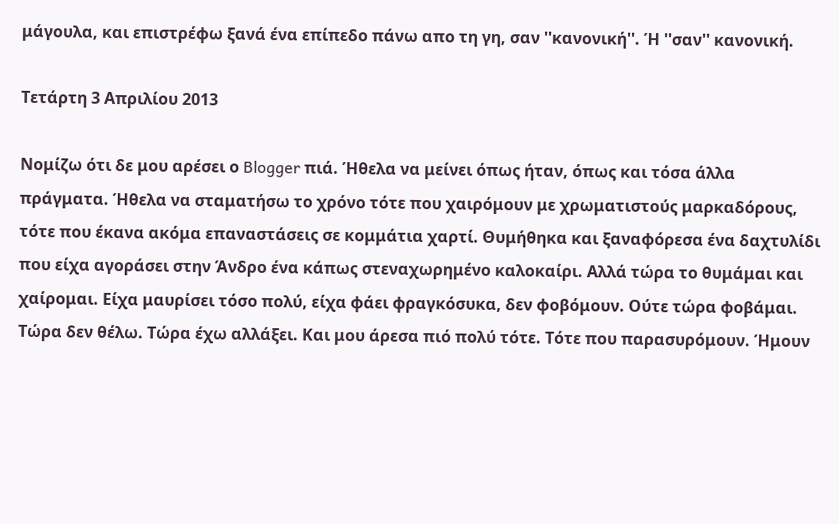μάγουλα, και επιστρέφω ξανά ένα επίπεδο πάνω απο τη γη, σαν ''κανονική''. Ή ''σαν'' κανονική.

Τετάρτη 3 Απριλίου 2013

Νομίζω ότι δε μου αρέσει ο Blogger πιά. Ήθελα να μείνει όπως ήταν, όπως και τόσα άλλα πράγματα. Ήθελα να σταματήσω το χρόνο τότε που χαιρόμουν με χρωματιστούς μαρκαδόρους, τότε που έκανα ακόμα επαναστάσεις σε κομμάτια χαρτί. Θυμήθηκα και ξαναφόρεσα ένα δαχτυλίδι που είχα αγοράσει στην Άνδρο ένα κάπως στεναχωρημένο καλοκαίρι. Αλλά τώρα το θυμάμαι και χαίρομαι. Είχα μαυρίσει τόσο πολύ, είχα φάει φραγκόσυκα, δεν φοβόμουν. Ούτε τώρα φοβάμαι. Τώρα δεν θέλω. Τώρα έχω αλλάξει. Και μου άρεσα πιό πολύ τότε. Τότε που παρασυρόμουν. Ήμουν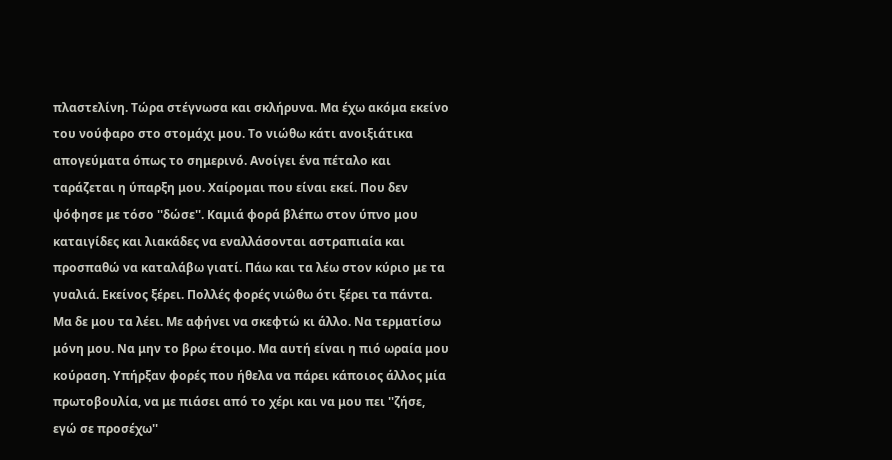πλαστελίνη. Τώρα στέγνωσα και σκλήρυνα. Μα έχω ακόμα εκείνο του νούφαρο στο στομάχι μου. Το νιώθω κάτι ανοιξιάτικα απογεύματα όπως το σημερινό. Ανοίγει ένα πέταλο και ταράζεται η ύπαρξη μου. Χαίρομαι που είναι εκεί. Που δεν ψόφησε με τόσο ''δώσε''. Καμιά φορά βλέπω στον ύπνο μου καταιγίδες και λιακάδες να εναλλάσονται αστραπιαία και προσπαθώ να καταλάβω γιατί. Πάω και τα λέω στον κύριο με τα γυαλιά. Εκείνος ξέρει. Πολλές φορές νιώθω ότι ξέρει τα πάντα. Μα δε μου τα λέει. Με αφήνει να σκεφτώ κι άλλο. Να τερματίσω μόνη μου. Να μην το βρω έτοιμο. Μα αυτή είναι η πιό ωραία μου κούραση. Υπήρξαν φορές που ήθελα να πάρει κάποιος άλλος μία πρωτοβουλία, να με πιάσει από το χέρι και να μου πει ''ζήσε, εγώ σε προσέχω''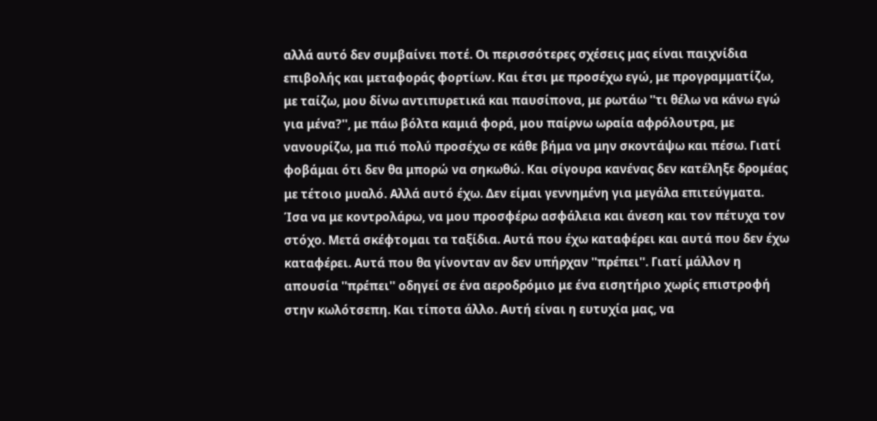αλλά αυτό δεν συμβαίνει ποτέ. Οι περισσότερες σχέσεις μας είναι παιχνίδια επιβολής και μεταφοράς φορτίων. Και έτσι με προσέχω εγώ, με προγραμματίζω, με ταίζω, μου δίνω αντιπυρετικά και παυσίπονα, με ρωτάω ''τι θέλω να κάνω εγώ για μένα?'', με πάω βόλτα καμιά φορά, μου παίρνω ωραία αφρόλουτρα, με νανουρίζω, μα πιό πολύ προσέχω σε κάθε βήμα να μην σκοντάψω και πέσω. Γιατί φοβάμαι ότι δεν θα μπορώ να σηκωθώ. Και σίγουρα κανένας δεν κατέληξε δρομέας με τέτοιο μυαλό. Αλλά αυτό έχω. Δεν είμαι γεννημένη για μεγάλα επιτεύγματα. Ίσα να με κοντρολάρω, να μου προσφέρω ασφάλεια και άνεση και τον πέτυχα τον στόχο. Μετά σκέφτομαι τα ταξίδια. Αυτά που έχω καταφέρει και αυτά που δεν έχω καταφέρει. Αυτά που θα γίνονταν αν δεν υπήρχαν ''πρέπει''. Γιατί μάλλον η απουσία ''πρέπει'' οδηγεί σε ένα αεροδρόμιο με ένα εισητήριο χωρίς επιστροφή στην κωλότσεπη. Και τίποτα άλλο. Αυτή είναι η ευτυχία μας, να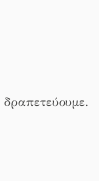δραπετεύουμε.